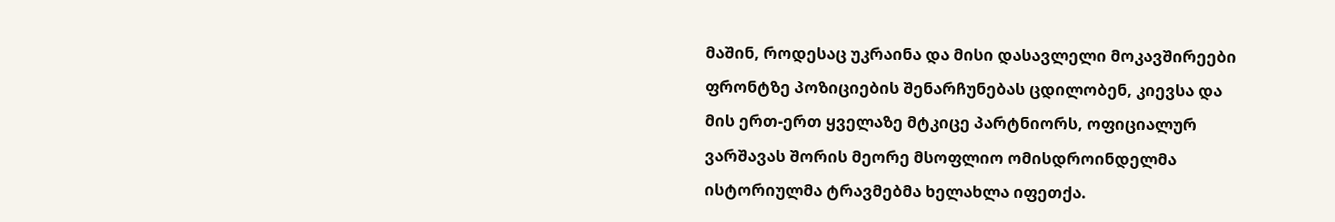მაშინ, როდესაც უკრაინა და მისი დასავლელი მოკავშირეები ფრონტზე პოზიციების შენარჩუნებას ცდილობენ, კიევსა და მის ერთ-ერთ ყველაზე მტკიცე პარტნიორს, ოფიციალურ ვარშავას შორის მეორე მსოფლიო ომისდროინდელმა ისტორიულმა ტრავმებმა ხელახლა იფეთქა.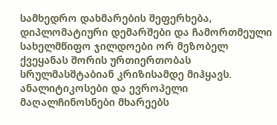სამხედრო დახმარების შეფერხება, დიპლომატიური დემარშები და ჩამორთმეული სახელმწიფო ჯილდოები ორ მეზობელ ქვეყანას შორის ურთიერთობას სრულმასშტაბიან კრიზისამდე მიჰყავს. ანალიტიკოსები და ევროპელი მაღალჩინოსნები მხარეებს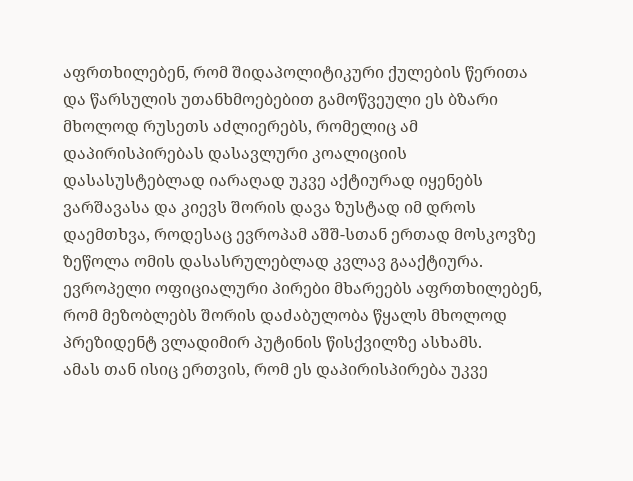აფრთხილებენ, რომ შიდაპოლიტიკური ქულების წერითა და წარსულის უთანხმოებებით გამოწვეული ეს ბზარი მხოლოდ რუსეთს აძლიერებს, რომელიც ამ დაპირისპირებას დასავლური კოალიციის დასასუსტებლად იარაღად უკვე აქტიურად იყენებს
ვარშავასა და კიევს შორის დავა ზუსტად იმ დროს დაემთხვა, როდესაც ევროპამ აშშ-სთან ერთად მოსკოვზე ზეწოლა ომის დასასრულებლად კვლავ გააქტიურა. ევროპელი ოფიციალური პირები მხარეებს აფრთხილებენ, რომ მეზობლებს შორის დაძაბულობა წყალს მხოლოდ პრეზიდენტ ვლადიმირ პუტინის წისქვილზე ასხამს.
ამას თან ისიც ერთვის, რომ ეს დაპირისპირება უკვე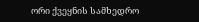ორი ქვეყნის სამხედრო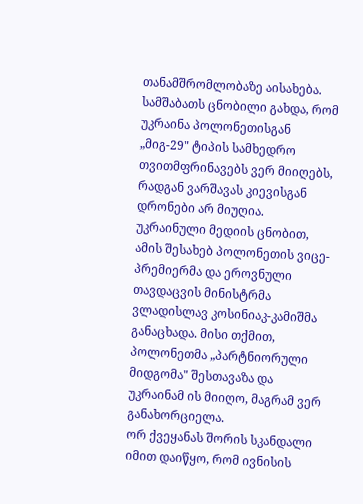თანამშრომლობაზე აისახება. სამშაბათს ცნობილი გახდა, რომ უკრაინა პოლონეთისგან „მიგ-29" ტიპის სამხედრო თვითმფრინავებს ვერ მიიღებს, რადგან ვარშავას კიევისგან დრონები არ მიუღია. უკრაინული მედიის ცნობით, ამის შესახებ პოლონეთის ვიცე-პრემიერმა და ეროვნული თავდაცვის მინისტრმა ვლადისლავ კოსინიაკ-კამიშმა განაცხადა. მისი თქმით, პოლონეთმა „პარტნიორული მიდგომა" შესთავაზა და უკრაინამ ის მიიღო, მაგრამ ვერ განახორციელა.
ორ ქვეყანას შორის სკანდალი იმით დაიწყო, რომ ივნისის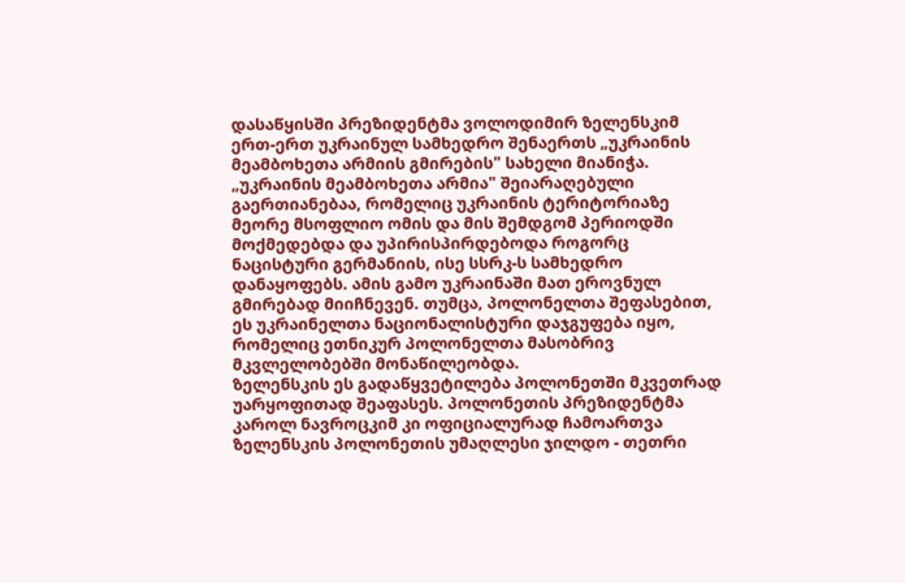დასაწყისში პრეზიდენტმა ვოლოდიმირ ზელენსკიმ ერთ-ერთ უკრაინულ სამხედრო შენაერთს „უკრაინის მეამბოხეთა არმიის გმირების" სახელი მიანიჭა.
„უკრაინის მეამბოხეთა არმია" შეიარაღებული გაერთიანებაა, რომელიც უკრაინის ტერიტორიაზე მეორე მსოფლიო ომის და მის შემდგომ პერიოდში მოქმედებდა და უპირისპირდებოდა როგორც ნაცისტური გერმანიის, ისე სსრკ-ს სამხედრო დანაყოფებს. ამის გამო უკრაინაში მათ ეროვნულ გმირებად მიიჩნევენ. თუმცა, პოლონელთა შეფასებით, ეს უკრაინელთა ნაციონალისტური დაჯგუფება იყო, რომელიც ეთნიკურ პოლონელთა მასობრივ მკვლელობებში მონაწილეობდა.
ზელენსკის ეს გადაწყვეტილება პოლონეთში მკვეთრად უარყოფითად შეაფასეს. პოლონეთის პრეზიდენტმა კაროლ ნავროცკიმ კი ოფიციალურად ჩამოართვა ზელენსკის პოლონეთის უმაღლესი ჯილდო - თეთრი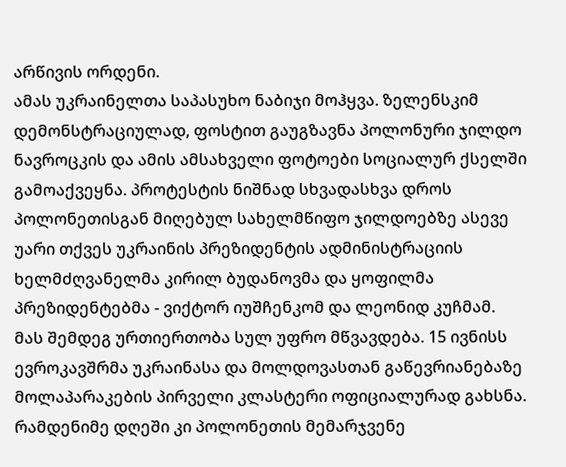არწივის ორდენი.
ამას უკრაინელთა საპასუხო ნაბიჯი მოჰყვა. ზელენსკიმ დემონსტრაციულად, ფოსტით გაუგზავნა პოლონური ჯილდო ნავროცკის და ამის ამსახველი ფოტოები სოციალურ ქსელში გამოაქვეყნა. პროტესტის ნიშნად სხვადასხვა დროს პოლონეთისგან მიღებულ სახელმწიფო ჯილდოებზე ასევე უარი თქვეს უკრაინის პრეზიდენტის ადმინისტრაციის ხელმძღვანელმა კირილ ბუდანოვმა და ყოფილმა პრეზიდენტებმა - ვიქტორ იუშჩენკომ და ლეონიდ კუჩმამ.
მას შემდეგ ურთიერთობა სულ უფრო მწვავდება. 15 ივნისს ევროკავშრმა უკრაინასა და მოლდოვასთან გაწევრიანებაზე მოლაპარაკების პირველი კლასტერი ოფიციალურად გახსნა. რამდენიმე დღეში კი პოლონეთის მემარჯვენე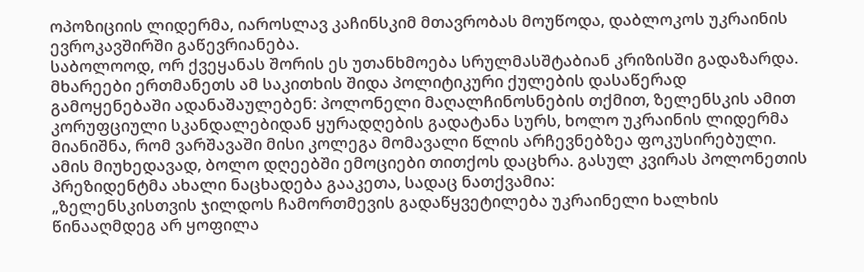ოპოზიციის ლიდერმა, იაროსლავ კაჩინსკიმ მთავრობას მოუწოდა, დაბლოკოს უკრაინის ევროკავშირში გაწევრიანება.
საბოლოოდ, ორ ქვეყანას შორის ეს უთანხმოება სრულმასშტაბიან კრიზისში გადაზარდა. მხარეები ერთმანეთს ამ საკითხის შიდა პოლიტიკური ქულების დასაწერად გამოყენებაში ადანაშაულებენ: პოლონელი მაღალჩინოსნების თქმით, ზელენსკის ამით კორუფციული სკანდალებიდან ყურადღების გადატანა სურს, ხოლო უკრაინის ლიდერმა მიანიშნა, რომ ვარშავაში მისი კოლეგა მომავალი წლის არჩევნებზეა ფოკუსირებული.
ამის მიუხედავად, ბოლო დღეებში ემოციები თითქოს დაცხრა. გასულ კვირას პოლონეთის პრეზიდენტმა ახალი ნაცხადება გააკეთა, სადაც ნათქვამია:
„ზელენსკისთვის ჯილდოს ჩამორთმევის გადაწყვეტილება უკრაინელი ხალხის წინააღმდეგ არ ყოფილა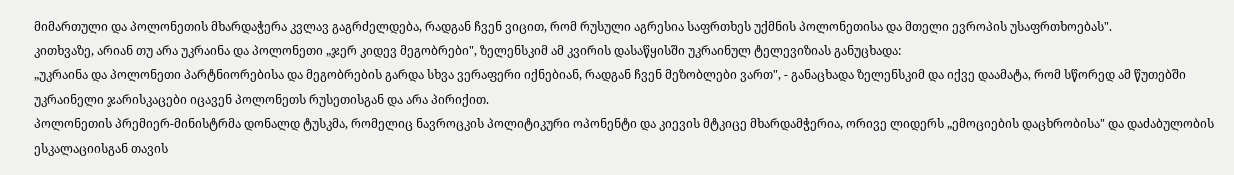მიმართული და პოლონეთის მხარდაჭერა კვლავ გაგრძელდება, რადგან ჩვენ ვიცით, რომ რუსული აგრესია საფრთხეს უქმნის პოლონეთისა და მთელი ევროპის უსაფრთხოებას".
კითხვაზე, არიან თუ არა უკრაინა და პოლონეთი „ჯერ კიდევ მეგობრები", ზელენსკიმ ამ კვირის დასაწყისში უკრაინულ ტელევიზიას განუცხადა:
„უკრაინა და პოლონეთი პარტნიორებისა და მეგობრების გარდა სხვა ვერაფერი იქნებიან, რადგან ჩვენ მეზობლები ვართ", - განაცხადა ზელენსკიმ და იქვე დაამატა, რომ სწორედ ამ წუთებში უკრაინელი ჯარისკაცები იცავენ პოლონეთს რუსეთისგან და არა პირიქით.
პოლონეთის პრემიერ-მინისტრმა დონალდ ტუსკმა, რომელიც ნავროცკის პოლიტიკური ოპონენტი და კიევის მტკიცე მხარდამჭერია, ორივე ლიდერს „ემოციების დაცხრობისა" და დაძაბულობის ესკალაციისგან თავის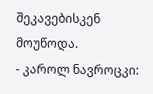შეკავებისკენ მოუწოდა.
- კაროლ ნავროცკი: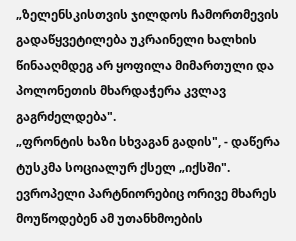„ზელენსკისთვის ჯილდოს ჩამორთმევის გადაწყვეტილება უკრაინელი ხალხის წინააღმდეგ არ ყოფილა მიმართული და პოლონეთის მხარდაჭერა კვლავ გაგრძელდება".
„ფრონტის ხაზი სხვაგან გადის", - დაწერა ტუსკმა სოციალურ ქსელ „იქსში".
ევროპელი პარტნიორებიც ორივე მხარეს მოუწოდებენ ამ უთანხმოების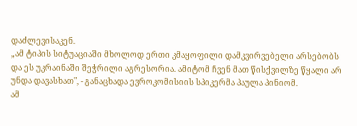დაძლევისაკენ.
„ამ ტიპის სიტუაციაში მხოლოდ ერთი კმაყოფილი დამკვირვებელი არსებობს და ეს უკრაინაში შეჭრილი აგრესორია. ამიტომ ჩვენ მათ წისქვილზე წყალი არ უნდა დავასხათ", - განაცხადა ევროკომისიის სპიკერმა პაულა პინიომ.
ამ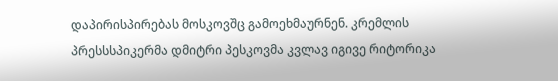დაპირისპირებას მოსკოვშც გამოეხმაურნენ. კრემლის პრესსსპიკერმა დმიტრი პესკოვმა კვლავ იგივე რიტორიკა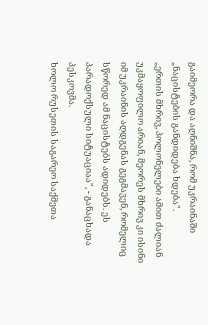გაიმეორა და აღნიშნა, რომ უკრაინაში „ნაცისტების განდიდება ხდება".
„ერთის მხრივ, პოლონელები ამით ძალიან უკმაყოფილო არიან, მეორეს მხრივ კი ისინი იმ უკრაინის აღდგენას გეგმავენ, რომელიც სწორედ ამ ნაცისტებს ადიდებს. ეს პარადოქსული სიტუაციაა", - განაცხადა პესკოვმა.
ხოლო რუსეთის საგარეო საქმეთა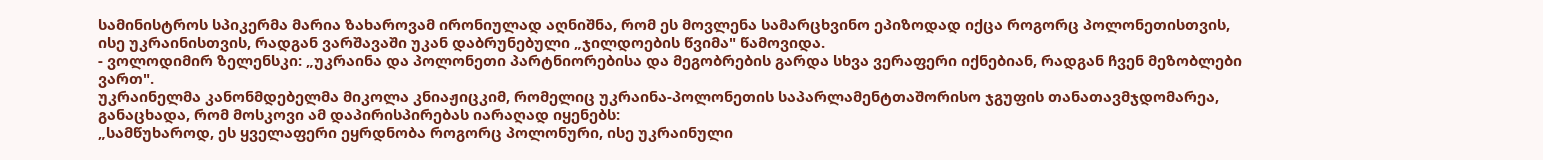სამინისტროს სპიკერმა მარია ზახაროვამ ირონიულად აღნიშნა, რომ ეს მოვლენა სამარცხვინო ეპიზოდად იქცა როგორც პოლონეთისთვის, ისე უკრაინისთვის, რადგან ვარშავაში უკან დაბრუნებული „ჯილდოების წვიმა" წამოვიდა.
- ვოლოდიმირ ზელენსკი: „უკრაინა და პოლონეთი პარტნიორებისა და მეგობრების გარდა სხვა ვერაფერი იქნებიან, რადგან ჩვენ მეზობლები ვართ".
უკრაინელმა კანონმდებელმა მიკოლა კნიაჟიცკიმ, რომელიც უკრაინა-პოლონეთის საპარლამენტთაშორისო ჯგუფის თანათავმჯდომარეა, განაცხადა, რომ მოსკოვი ამ დაპირისპირებას იარაღად იყენებს:
„სამწუხაროდ, ეს ყველაფერი ეყრდნობა როგორც პოლონური, ისე უკრაინული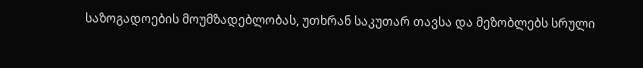საზოგადოების მოუმზადებლობას, უთხრან საკუთარ თავსა და მეზობლებს სრული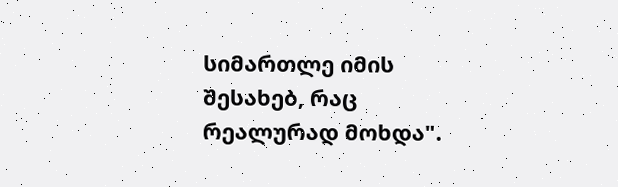სიმართლე იმის შესახებ, რაც რეალურად მოხდა".